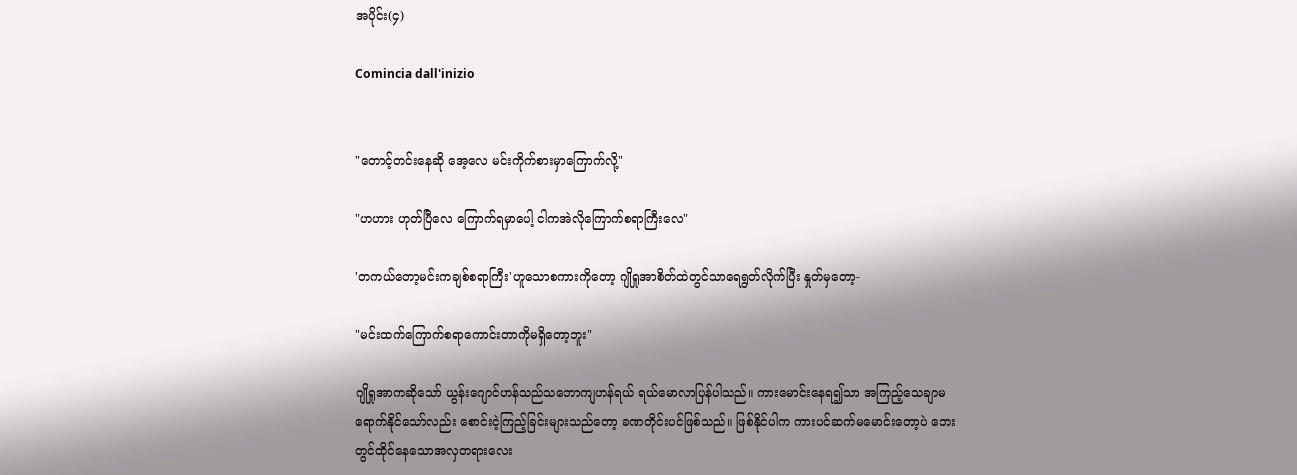အပိုင်း(၄)

Comincia dall'inizio


"တောင့်တင်းနေဆို အေ့လေ မင်းကိုက်စားမှာကြောက်လို့"

"ဟဟား ဟုတ်ပြီလေ ကြောက်ရမှာပေါ့ ငါကအဲလိုကြောက်စရာကြီးလေ"

'တကယ်တော့မင်းကချစ်စရာကြီး'ဟူသောစကားကိုတော့ ဂျိုရှုအာစိတ်ထဲတွင်သာရေရွတ်လိုက်ပြီး နှုတ်မှတော့-

"မင်းထက်ကြောက်စရာကောင်းတာကိုမရှိတော့ဘူး"

ဂျိုရှုအာကဆိုသော် ယွန်းဂျောင်ဟန်သည်သဘောကျဟန်ရယ် ရယ်မောလာပြန်ပါသည်။ ကားမောင်းနေရ၍သာ အကြည့်သေချာမရောက်နိုင်သော်လည်း စောင်းငဲ့ကြည့်ခြင်းများသည်တော့ ခဏတိုင်းပင်ဖြစ်သည်။ ဖြစ်နိုင်ပါက ကားပင်ဆက်မမောင်းတော့ပဲ ဘေးတွင်ထိုင်နေသောအလှတရားလေး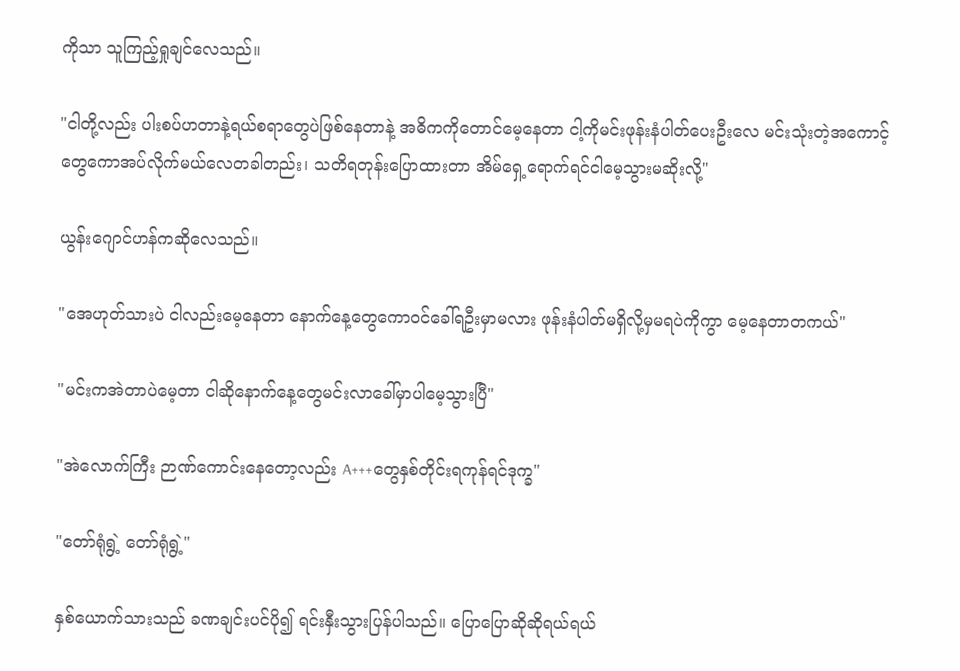ကိုသာ သူကြည့်ရှုချင်လေသည်။

"ငါတို့လည်း ပါးစပ်ဟတာနဲ့ရယ်စရာတွေပဲဖြစ်နေတာနဲ့ အဓိကကိုတောင်မေ့နေတာ ငါ့ကိုမင်းဖုန်းနံပါတ်ပေးဦးလေ မင်းသုံးတဲ့အကောင့်တွေကောအပ်လိုက်မယ်လေတခါတည်း၊ သတိရတုန်းပြောထားတာ အိမ်ရှေ့ရောက်ရင်ငါမေ့သွားမဆိုးလို့"

ယွန်းဂျောင်ဟန်ကဆိုလေသည်။

"အေဟုတ်သားပဲ ငါလည်းမေ့နေတာ နောက်နေ့တွေကောဝင်ခေါ်ရဦးမှာမလား ဖုန်းနံပါတ်မရှိလို့မှမရပဲကိုကွာ မေ့နေတာတကယ်"

"မင်းကအဲတာပဲမေ့တာ ငါဆိုနောက်နေ့တွေမင်းလာခေါ်မှာပါမေ့သွားပြီ"

"အဲလောက်ကြီး ဉာဏ်ကောင်းနေတော့လည်း A+++တွေနှစ်တိုင်းရကုန်ရင်ဒုက္ခ"

"တော်ရုံရွဲ့ တော်ရုံရွဲ့"

နှစ်ယောက်သားသည် ခဏချင်းပင်ပို၍ ရင်းနှီးသွားပြန်ပါသည်။ ပြောပြောဆိုဆိုရယ်ရယ်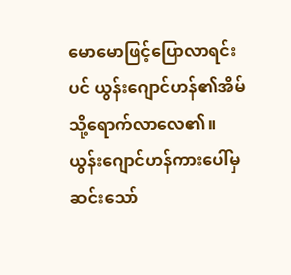မောမောဖြင့်ပြောလာရင်းပင် ယွန်းဂျောင်ဟန်၏အိမ်သို့ရောက်လာလေ၏။ ယွန်းဂျောင်ဟန်ကားပေါ်မှဆင်းသော်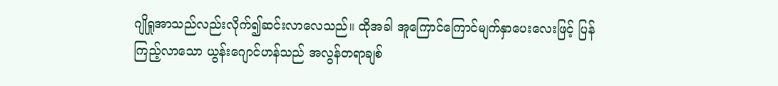ဂျိုရှုအာသည်လည်းလိုက်၍ဆင်းလာလေသည်။ ထိုအခါ အူကြောင်ကြောင်မျက်နှာပေးလေးဖြင့် ပြန်ကြည့်လာသော ယွန်းဂျောင်ဟန်သည် အလွန်တရာချစ်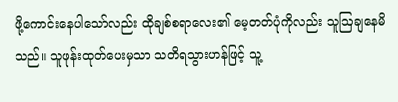ဖို့ကောင်းနေပါသော်လည်း ထိုချစ်စရာလေး၏ မေ့တတ်ပုံကိုလည်း သူဩချနေမိသည်။ သူဖုန်းထုတ်ပေးမှသာ သတိရသွားဟန်ဖြင့် သူ့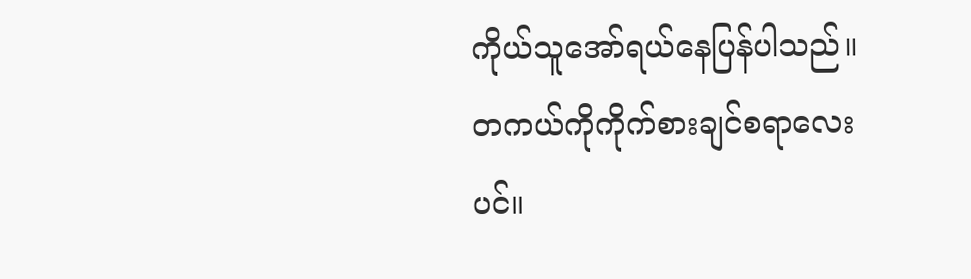ကိုယ်သူအော်ရယ်နေပြန်ပါသည်။ တကယ်ကိုကိုက်စားချင်စရာလေးပင်။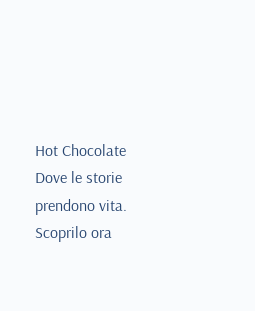Hot Chocolate Dove le storie prendono vita. Scoprilo ora